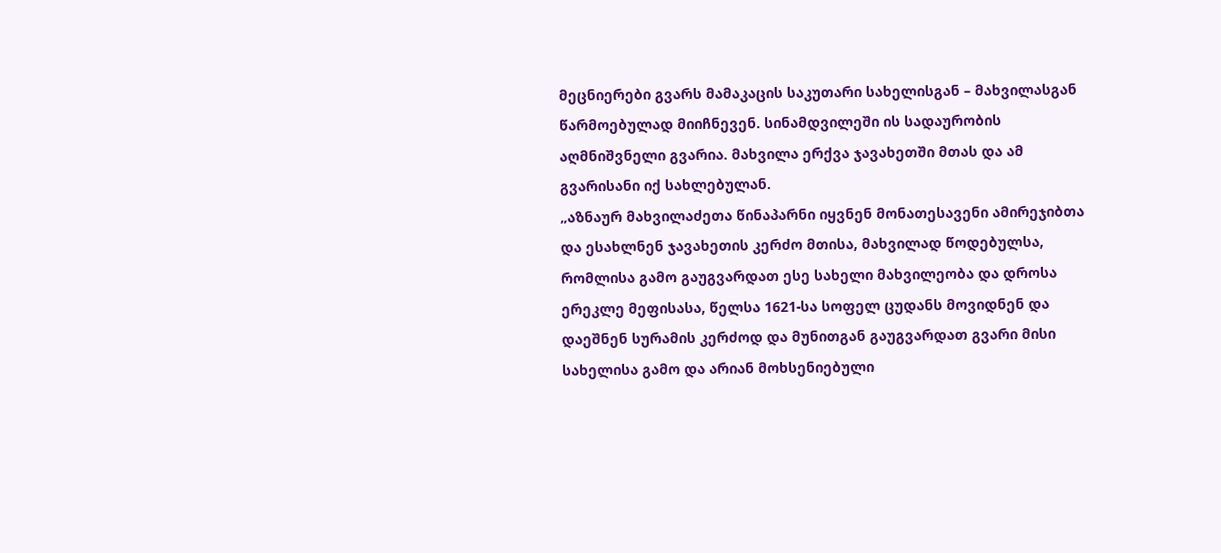მეცნიერები გვარს მამაკაცის საკუთარი სახელისგან – მახვილასგან წარმოებულად მიიჩნევენ. სინამდვილეში ის სადაურობის აღმნიშვნელი გვარია. მახვილა ერქვა ჯავახეთში მთას და ამ გვარისანი იქ სახლებულან.
„აზნაურ მახვილაძეთა წინაპარნი იყვნენ მონათესავენი ამირეჯიბთა და ესახლნენ ჯავახეთის კერძო მთისა, მახვილად წოდებულსა, რომლისა გამო გაუგვარდათ ესე სახელი მახვილეობა და დროსა ერეკლე მეფისასა, წელსა 1621-სა სოფელ ცუდანს მოვიდნენ და დაეშნენ სურამის კერძოდ და მუნითგან გაუგვარდათ გვარი მისი სახელისა გამო და არიან მოხსენიებული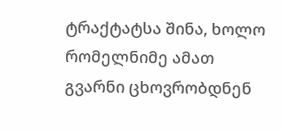ტრაქტატსა შინა, ხოლო რომელნიმე ამათ გვარნი ცხოვრობდნენ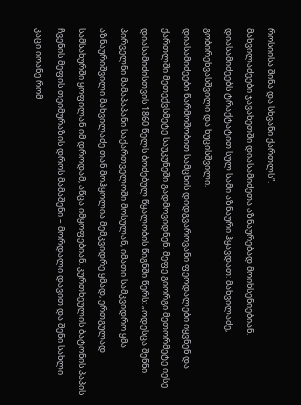როსიისა შინა და სხვანი ქართლს”.
მახვილაძეები ჯავახეთში დიასამიძეთა აზნაურებად მოიხსენიებიან. დიასამიძეებს ტრაქტატით სულ სამი აზნაური ჰყავდათ: მახვილაძე, გობირეხვასშვილი და ხუცისშვილი.
დიასამიძეები წარმოშობით სამცხის დიდგვაროვანი ფეოდალები იყვნენ და ქართლში მეთექვსმეტე საუკუნეში გადმოვიდნენ. მეფე გიორგი მეთორმეტე იესე დიასამიძისთვის 1860 წელს ბოძებულ წყალობის წიგნში წერს: „ოდესცა შენნი პირველნი მამაპაპანი საქართველოში მოსულან, იმათი სამკვიდრო ყმა აზნაურიშვილი მახვილაძე თან მოჰყოლია მემკვიდრე ყმად, ერთგულად სამსახურში ყოფილან იმ დროდამ, აწცა იმყოფებიან. კურთხეულის ბატონის პაპის ჩვენის მეფის თეიმურაზის დროს მამაშენი – მორდალი დავით და შენი სახლი კაცი იოანე რომ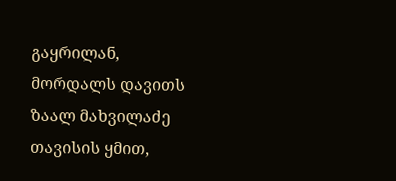გაყრილან, მორდალს დავითს ზაალ მახვილაძე თავისის ყმით,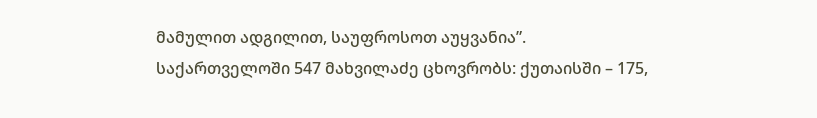მამულით ადგილით, საუფროსოთ აუყვანია”.
საქართველოში 547 მახვილაძე ცხოვრობს: ქუთაისში – 175,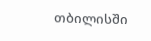თბილისში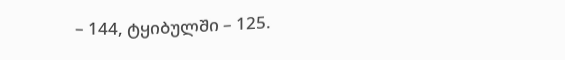– 144, ტყიბულში – 125.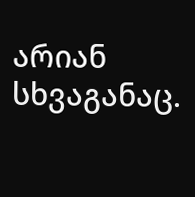არიან სხვაგანაც.